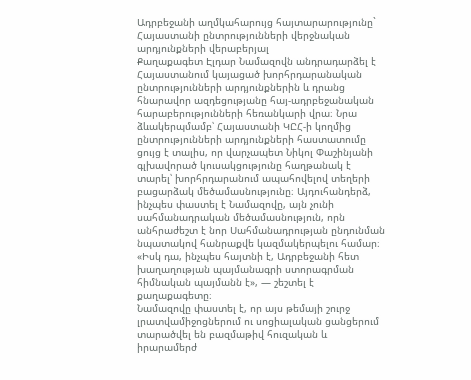Ադրբեջանի աղմկահարույց հայտարարությունը` Հայաստանի ընտրությունների վերջնական արդյունքների վերաբերյալ
Քաղաքագետ Էլդար Նամազովն անդրադարձել է Հայաստանում կայացած խորհրդարանական ընտրությունների արդյունքներին և դրանց հնարավոր ազդեցությանը հայ-ադրբեջանական հարաբերությունների հեռանկարի վրա։ Նրա ձևակերպմամբ՝ Հայաստանի ԿԸՀ-ի կողմից ընտրությունների արդյունքների հաստատումը ցույց է տալիս, որ վարչապետ Նիկոլ Փաշինյանի գլխավորած կուսակցությունը հաղթանակ է տարել՝ խորհրդարանում ապահովելով տեղերի բացարձակ մեծամասնությունը։ Այդուհանդերձ, ինչպես փաստել է Նամազովը, այն չունի սահմանադրական մեծամասնություն, որն անհրաժեշտ է նոր Սահմանադրության ընդունման նպատակով հանրաքվե կազմակերպելու համար։
«Իսկ դա, ինչպես հայտնի է, Ադրբեջանի հետ խաղաղության պայմանագրի ստորագրման հիմնական պայմանն է», — շեշտել է քաղաքագետը։
Նամազովը փաստել է, որ այս թեմայի շուրջ լրատվամիջոցներում ու սոցիալական ցանցերում տարածվել են բազմաթիվ հուզական և իրարամերժ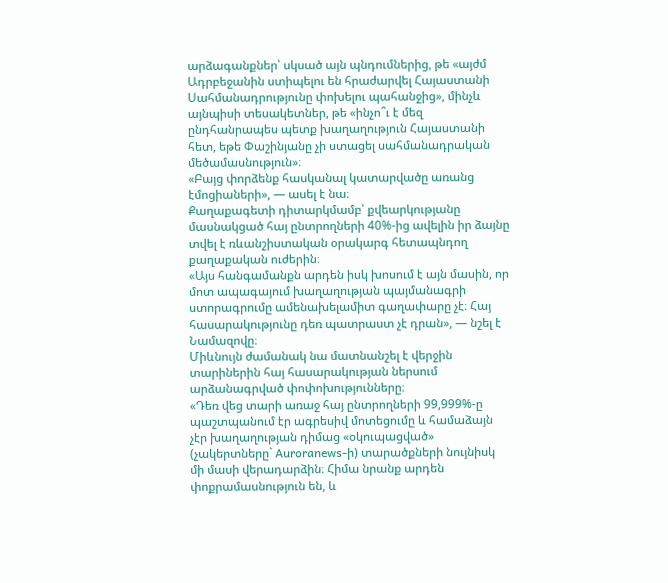արձագանքներ՝ սկսած այն պնդումներից, թե «այժմ Ադրբեջանին ստիպելու են հրաժարվել Հայաստանի Սահմանադրությունը փոխելու պահանջից», մինչև այնպիսի տեսակետներ, թե «ինչո՞ւ է մեզ ընդհանրապես պետք խաղաղություն Հայաստանի հետ, եթե Փաշինյանը չի ստացել սահմանադրական մեծամասնություն»։
«Բայց փորձենք հասկանալ կատարվածը առանց էմոցիաների», — ասել է նա։
Քաղաքագետի դիտարկմամբ՝ քվեարկությանը մասնակցած հայ ընտրողների 40%-ից ավելին իր ձայնը տվել է ռևանշիստական օրակարգ հետապնդող քաղաքական ուժերին։
«Այս հանգամանքն արդեն իսկ խոսում է այն մասին, որ մոտ ապագայում խաղաղության պայմանագրի ստորագրումը ամենախելամիտ գաղափարը չէ։ Հայ հասարակությունը դեռ պատրաստ չէ դրան», — նշել է Նամազովը։
Միևնույն ժամանակ նա մատնանշել է վերջին տարիներին հայ հասարակության ներսում արձանագրված փոփոխությունները։
«Դեռ վեց տարի առաջ հայ ընտրողների 99,999%-ը պաշտպանում էր ագրեսիվ մոտեցումը և համաձայն չէր խաղաղության դիմաց «օկուպացված» (չակերտները` Auroranews-ի) տարածքների նույնիսկ մի մասի վերադարձին։ Հիմա նրանք արդեն փոքրամասնություն են, և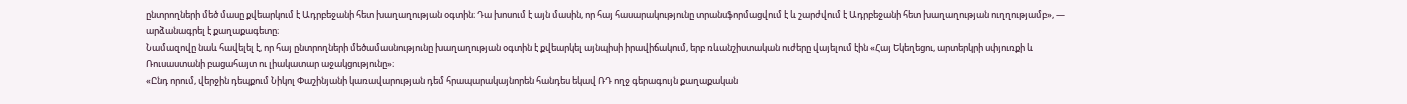ընտրողների մեծ մասը քվեարկում է Ադրբեջանի հետ խաղաղության օգտին։ Դա խոսում է այն մասին, որ հայ հասարակությունը տրանսֆորմացվում է և շարժվում է Ադրբեջանի հետ խաղաղության ուղղությամբ», — արձանագրել է քաղաքագետը։
Նամազովը նաև հավելել է, որ հայ ընտրողների մեծամասնությունը խաղաղության օգտին է քվեարկել այնպիսի իրավիճակում, երբ ռևանշիստական ուժերը վայելում էին «Հայ Եկեղեցու, արտերկրի սփյուռքի և Ռուսաստանի բացահայտ ու լիակատար աջակցությունը»։
«Ընդ որում, վերջին դեպքում Նիկոլ Փաշինյանի կառավարության դեմ հրապարակայնորեն հանդես եկավ ՌԴ ողջ գերագույն քաղաքական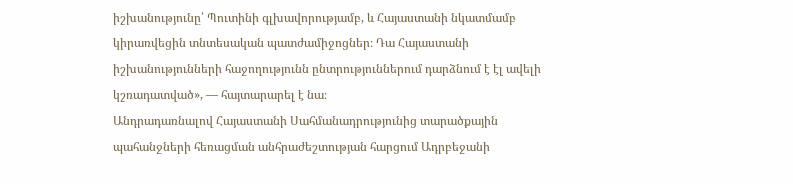իշխանությունը՝ Պուտինի գլխավորությամբ, և Հայաստանի նկատմամբ կիրառվեցին տնտեսական պատժամիջոցներ։ Դա Հայաստանի իշխանությունների հաջողությունն ընտրություններում դարձնում է էլ ավելի կշռադատված», — հայտարարել է նա։
Անդրադառնալով Հայաստանի Սահմանադրությունից տարածքային պահանջների հեռացման անհրաժեշտության հարցում Ադրբեջանի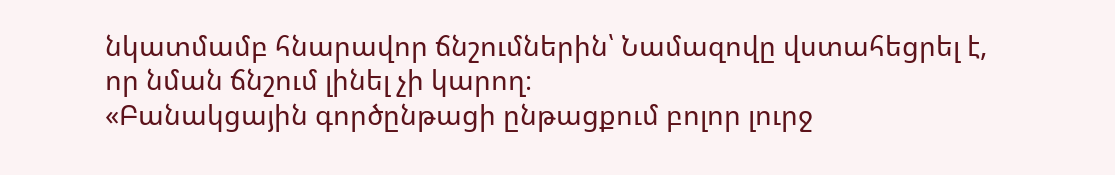նկատմամբ հնարավոր ճնշումներին՝ Նամազովը վստահեցրել է, որ նման ճնշում լինել չի կարող։
«Բանակցային գործընթացի ընթացքում բոլոր լուրջ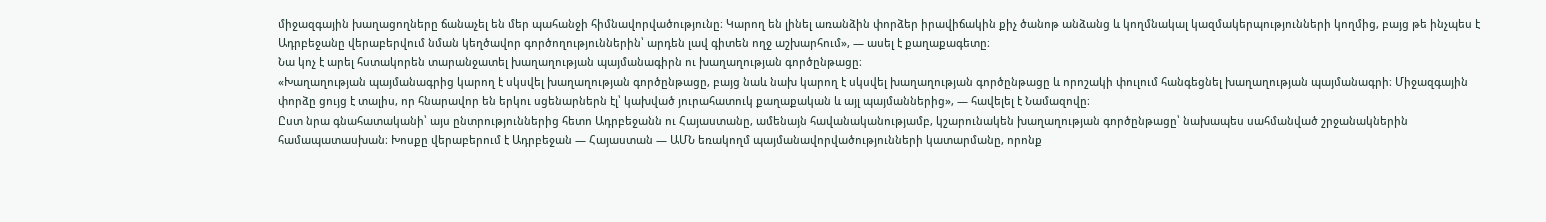միջազգային խաղացողները ճանաչել են մեր պահանջի հիմնավորվածությունը։ Կարող են լինել առանձին փորձեր իրավիճակին քիչ ծանոթ անձանց և կողմնակալ կազմակերպությունների կողմից, բայց թե ինչպես է Ադրբեջանը վերաբերվում նման կեղծավոր գործողություններին՝ արդեն լավ գիտեն ողջ աշխարհում», — ասել է քաղաքագետը։
Նա կոչ է արել հստակորեն տարանջատել խաղաղության պայմանագիրն ու խաղաղության գործընթացը։
«Խաղաղության պայմանագրից կարող է սկսվել խաղաղության գործընթացը, բայց նաև նախ կարող է սկսվել խաղաղության գործընթացը և որոշակի փուլում հանգեցնել խաղաղության պայմանագրի։ Միջազգային փորձը ցույց է տալիս, որ հնարավոր են երկու սցենարներն էլ՝ կախված յուրահատուկ քաղաքական և այլ պայմաններից», — հավելել է Նամազովը։
Ըստ նրա գնահատականի՝ այս ընտրություններից հետո Ադրբեջանն ու Հայաստանը, ամենայն հավանականությամբ, կշարունակեն խաղաղության գործընթացը՝ նախապես սահմանված շրջանակներին համապատասխան։ Խոսքը վերաբերում է Ադրբեջան — Հայաստան — ԱՄՆ եռակողմ պայմանավորվածությունների կատարմանը, որոնք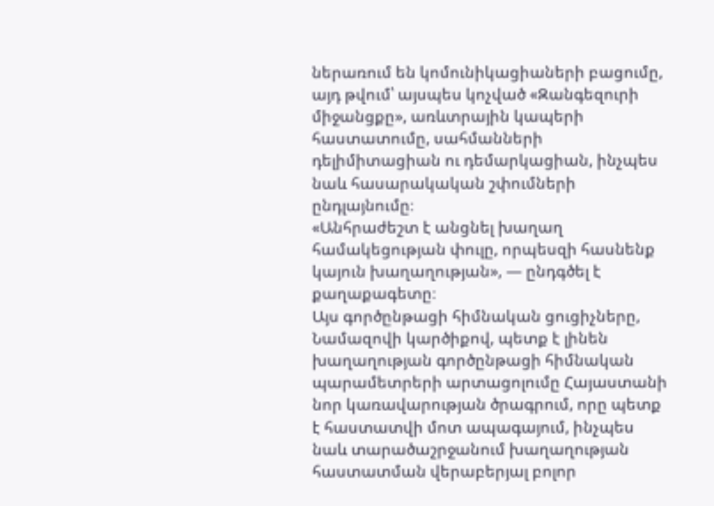ներառում են կոմունիկացիաների բացումը, այդ թվում՝ այսպես կոչված «Զանգեզուրի միջանցքը», առևտրային կապերի հաստատումը, սահմանների դելիմիտացիան ու դեմարկացիան, ինչպես նաև հասարակական շփումների ընդլայնումը։
«Անհրաժեշտ է անցնել խաղաղ համակեցության փուլը, որպեսզի հասնենք կայուն խաղաղության», — ընդգծել է քաղաքագետը։
Այս գործընթացի հիմնական ցուցիչները, Նամազովի կարծիքով, պետք է լինեն խաղաղության գործընթացի հիմնական պարամետրերի արտացոլումը Հայաստանի նոր կառավարության ծրագրում, որը պետք է հաստատվի մոտ ապագայում, ինչպես նաև տարածաշրջանում խաղաղության հաստատման վերաբերյալ բոլոր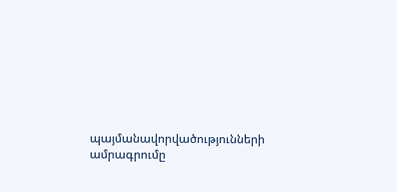պայմանավորվածությունների ամրագրումը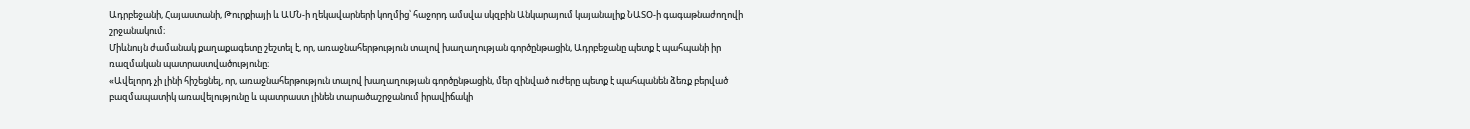Ադրբեջանի, Հայաստանի, Թուրքիայի և ԱՄՆ-ի ղեկավարների կողմից՝ հաջորդ ամսվա սկզբին Անկարայում կայանալիք ՆԱՏՕ-ի գագաթնաժողովի շրջանակում։
Միևնույն ժամանակ քաղաքագետը շեշտել է, որ, առաջնահերթություն տալով խաղաղության գործընթացին, Ադրբեջանը պետք է պահպանի իր ռազմական պատրաստվածությունը։
«Ավելորդ չի լինի հիշեցնել, որ, առաջնահերթություն տալով խաղաղության գործընթացին, մեր զինված ուժերը պետք է պահպանեն ձեռք բերված բազմապատիկ առավելությունը և պատրաստ լինեն տարածաշրջանում իրավիճակի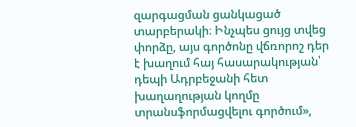զարգացման ցանկացած տարբերակի։ Ինչպես ցույց տվեց փորձը, այս գործոնը վճռորոշ դեր է խաղում հայ հասարակության՝ դեպի Ադրբեջանի հետ խաղաղության կողմը տրանսֆորմացվելու գործում»,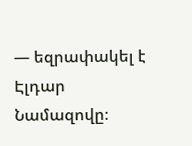— եզրափակել է Էլդար Նամազովը։